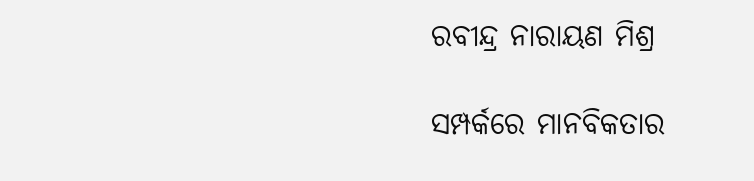ରବୀନ୍ଦ୍ର ନାରାୟଣ ମିଶ୍ର

ସମ୍ପର୍କରେ ମାନବିକତାର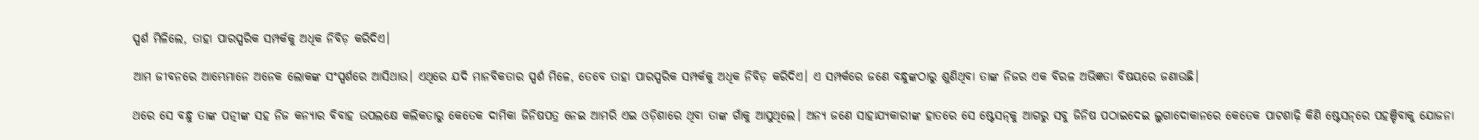ସ୍ପର୍ଶ ମିଳିଲେ, ତାହା ପାରସ୍ପରିକ ସମ୍ପର୍କକୁ ଅଧିକ ନିବିଡ଼ କରିଦିଏ।

ଆମ ଜୀବନରେ ଆମ୍ଭେମାନେ ଅନେକ ଲୋକଙ୍କ ସଂସ୍ପର୍ଶରେ ଆସିଥାଉ। ଏଥିରେ ଯଦି ମାନବିକତାର ସ୍ପର୍ଶ ମିଳେ, ତେବେ ତାହା ପାରସ୍ପରିକ ସମ୍ପର୍କକୁ ଅଧିକ ନିବିଡ଼ କରିଦିଏ। ଏ ସମ୍ପର୍କରେ ଜଣେ ବନ୍ଧୁଙ୍କଠାରୁ ଶୁଣିଥିବା ତାଙ୍କ ନିଜର ଏକ ବିରଳ ଅଭିଜ୍ଞତା ବିଷୟରେ ଜଣାଉଛି।

ଥରେ ସେ ବନ୍ଧୁ ତାଙ୍କ ପତ୍ନୀଙ୍କ ସହ ନିଜ କନ୍ୟାର ବିବାହ ଉପଲକ୍ଷେ କଲିକତାରୁ କେତେକ ଦାମିକା ଜିନିଷପତ୍ର ନେଇ ଆମରି ଏଇ ଓଡ଼ିଶାରେ ଥିବା ତାଙ୍କ ଗାଁକୁ ଆସୁଥିଲେ। ଅନ୍ୟ ଜଣେ ସାହାଯ୍ୟକାରୀଙ୍କ ହାତରେ ସେ ଷ୍ଟେସନ୍‌କୁ ଆଗରୁ ସବୁ ଜିନିଷ ପଠାଇଦେଇ ଲୁଗାଦୋକାନରେ କେତେକ ପାଟଶାଢ଼ି କିଣି ଷ୍ଟେସନ୍‌ରେ ପହଞ୍ଚିବାକୁ ଯୋଜନା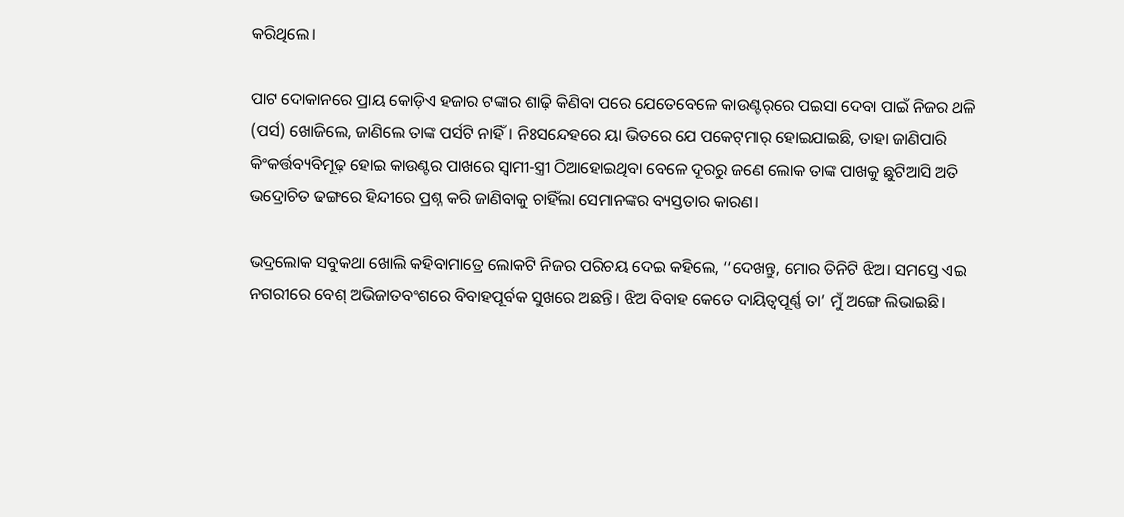କରିଥିଲେ।

ପାଟ ଦୋକାନରେ ପ୍ରାୟ କୋଡ଼ିଏ ହଜାର ଟଙ୍କାର ଶାଢ଼ି କିଣିବା ପରେ ଯେତେବେଳେ କାଉଣ୍ଟର୍‌ରେ ପଇସା ଦେବା ପାଇଁ ନିଜର ଥଳି (ପର୍ସ) ଖୋଜିଲେ, ଜାଣିଲେ ତାଙ୍କ ପର୍ସଟି ନାହିଁ। ନିଃସନ୍ଦେହରେ ୟା ଭିତରେ ଯେ ପକେଟ୍‌ମାର୍‌ ହୋଇଯାଇଛି, ତାହା ଜାଣିପାରି କିଂକର୍ତ୍ତବ୍ୟବିମୂଢ଼ ହୋଇ କାଉଣ୍ଟର ପାଖରେ ସ୍ୱାମୀ-ସ୍ତ୍ରୀ ଠିଆହୋଇଥିବା ବେଳେ ଦୂରରୁ ଜଣେ ଲୋକ ତାଙ୍କ ପାଖକୁ ଛୁଟିଆସି ଅତି ଭଦ୍ରୋଚିତ ଢଙ୍ଗରେ ହିନ୍ଦୀରେ ପ୍ରଶ୍ନ କରି ଜାଣିବାକୁ ଚାହିଁଲା ସେମାନଙ୍କର ବ୍ୟସ୍ତତାର କାରଣ।

ଭଦ୍ରଲୋକ ସବୁକଥା ଖୋଲି କହିବାମାତ୍ରେ ଲୋକଟି ନିଜର ପରିଚୟ ଦେଇ କହିଲେ, ‘‘ଦେଖନ୍ତୁ, ମୋର ତିନିଟି ଝିଅ। ସମସ୍ତେ ଏଇ ନଗରୀରେ ବେଶ୍‌ ଅଭିଜାତବଂଶରେ ବିବାହପୂର୍ବକ ସୁଖରେ ଅଛନ୍ତି। ଝିଅ ବିବାହ କେତେ ଦାୟିତ୍ୱପୂର୍ଣ୍ଣ ତା’ ମୁଁ ଅଙ୍ଗେ ଲିଭାଇଛି।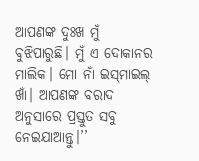ଆପଣଙ୍କ ଦୁଃଖ ମୁଁ ବୁଝିପାରୁଛି। ମୁଁ ଏ ଦୋକାନର ମାଲିକ। ମୋ ନାଁ ଇସ୍‌ମାଇଲ୍‌ ଖାଁ। ଆପଣଙ୍କ ବରାଦ ଅନୁସାରେ ପ୍ରସ୍ତୁତ ସବୁ ନେଇଯାଆନ୍ତୁ।’’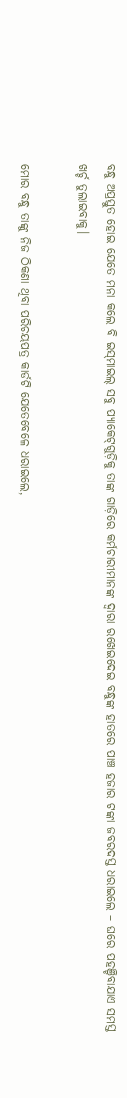ବନ୍ଧୁ ଅପ୍ରସ୍ତୁତ ହୋଇ ଯେତେ ମନା କଲେ ବି ଇସ୍‌ମାଇଲ୍‌ ସବୁ ପ୍ୟାକେଟ୍‌ଗୁଡ଼ିକୁ ତାଙ୍କ ଗାଡ଼ିରେ କର୍ମଚାରୀମାନଙ୍କ ଦ୍ୱାରା ରଖେଇଦେଇ ବନ୍ଧୁଙ୍କ ହାତରେ ପାଞ୍ଚ ହଜାର ଟଙ୍କା ଜବରଦସ୍ତ ଧରାଇଲେ – ଘରେ ପହଞ୍ଚିବାଯାଏ ସମସ୍ତ ଖର୍ଚ୍ଚ ତୁଲାଇବାକୁ।

ମୋର ବନ୍ଧୁ ତାଙ୍କୁ ନିଜ ଠିକଣା ଥିବା ପରିଚୟପତ୍ର କାର୍ଡଟି ଯେତେବେଳେ ଧରାଇଲେ,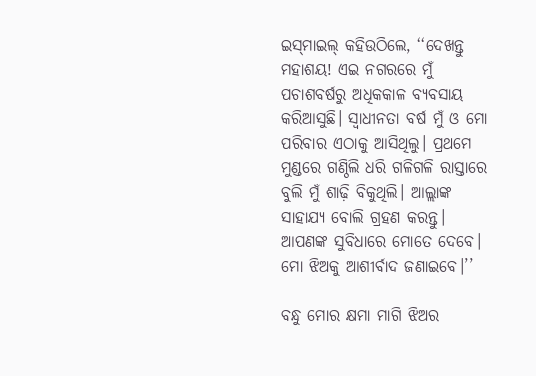ଇସ୍‌ମାଇଲ୍‌ କହିଉଠିଲେ, ‘‘ଦେଖନ୍ତୁ ମହାଶୟ! ଏଇ ନଗରରେ ମୁଁ ପଚାଶବର୍ଷରୁ ଅଧିକକାଳ ବ୍ୟବସାୟ କରିଆସୁଛି। ସ୍ୱାଧୀନତା ବର୍ଷ ମୁଁ ଓ ମୋ ପରିବାର ଏଠାକୁ ଆସିଥିଲୁ। ପ୍ରଥମେ ମୁଣ୍ଡରେ ଗଣ୍ଠିଲି ଧରି ଗଳିଗଳି ରାସ୍ତାରେ ବୁଲି ମୁଁ ଶାଢ଼ି ବିକୁଥିଲି। ଆଲ୍ଲାଙ୍କ ସାହାଯ୍ୟ ବୋଲି ଗ୍ରହଣ କରନ୍ତୁ। ଆପଣଙ୍କ ସୁବିଧାରେ ମୋତେ ଦେବେ। ମୋ ଝିଅକୁ ଆଶୀର୍ବାଦ ଜଣାଇବେ।’’

ବନ୍ଧୁ ମୋର କ୍ଷମା ମାଗି ଝିଅର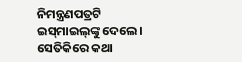ନିମନ୍ତ୍ରଣପତ୍ରଟି ଇସ୍‌ମାଇଲ୍‌ଙ୍କୁ ଦେଲେ। ସେତିକିରେ କଥା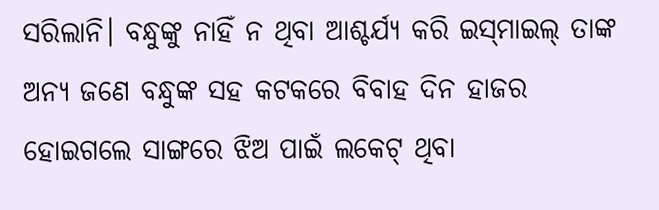ସରିଲାନି। ବନ୍ଧୁଙ୍କୁ ନାହିଁ ନ ଥିବା ଆଶ୍ଚର୍ଯ୍ୟ କରି ଇସ୍‌ମାଇଲ୍‌ ତାଙ୍କ ଅନ୍ୟ ଜଣେ ବନ୍ଧୁଙ୍କ ସହ କଟକରେ ବିବାହ ଦିନ ହାଜର ହୋଇଗଲେ ସାଙ୍ଗରେ ଝିଅ ପାଇଁ ଲକେଟ୍‌ ଥିବା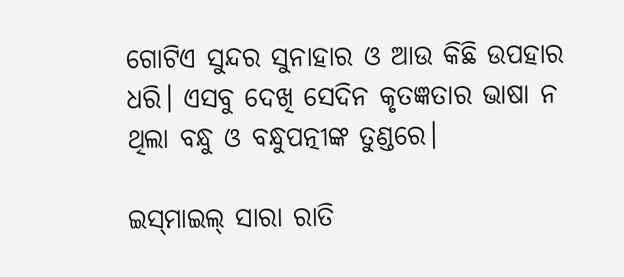ଗୋଟିଏ ସୁନ୍ଦର ସୁନାହାର ଓ ଆଉ କିଛି ଉପହାର ଧରି। ଏସବୁ ଦେଖି ସେଦିନ କୃତଜ୍ଞତାର ଭାଷା ନ ଥିଲା ବନ୍ଧୁ ଓ ବନ୍ଧୁପତ୍ନୀଙ୍କ ତୁଣ୍ଡରେ।

ଇସ୍‌ମାଇଲ୍‌ ସାରା ରାତି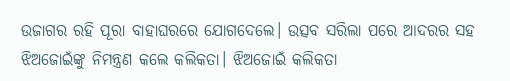ଉଜାଗର ରହି ପୂରା ବାହାଘରରେ ଯୋଗଦେଲେ। ଉତ୍ସବ ସରିଲା ପରେ ଆଦରର ସହ ଝିଅଜୋଇଁଙ୍କୁ ନିମନ୍ତ୍ରଣ କଲେ କଲିକତା। ଝିଅଜୋଇଁ କଲିକତା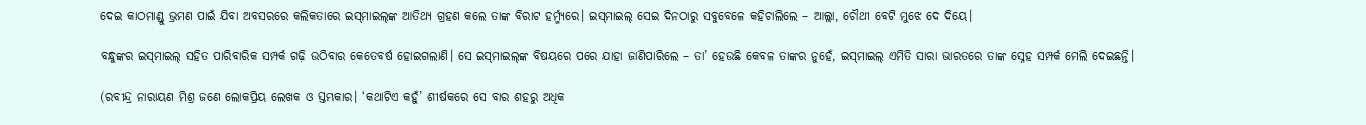ଦେଇ କାଠମାଣ୍ଡୁ ଭ୍ରମଣ ପାଇଁ ଯିବା ଅବସରରେ କଲିକତାରେ ଇସ୍‌ମାଇଲ୍‌ଙ୍କ ଆତିଥ୍ୟ ଗ୍ରହଣ କଲେ ତାଙ୍କ ବିରାଟ ହର୍ମ୍ମ୍ୟରେ। ଇସ୍‌ମାଇଲ୍‌ ସେଇ ଦିନଠାରୁ ସବୁବେଳେ କହିଚାଲିଲେ – ଆଲ୍ଲା, ଚୌଥୀ ବେଟି ମୁଝେ ଦେ ଦିୟେ।

ବନ୍ଧୁଙ୍କର ଇସ୍‌ମାଇଲ୍‌ ସହିତ ପାରିବାରିକ ସମ୍ପର୍କ ଗଢ଼ି ଉଠିବାର କେତେବର୍ଷ ହୋଇଗଲାଣି। ସେ ଇସ୍‌ମାଇଲ୍‌ଙ୍କ ବିଷୟରେ ପରେ ଯାହା ଜାଣିପାରିଲେ – ତା’ ହେଉଛି କେବଳ ତାଙ୍କର ନୁହେଁ, ଇସ୍‌ମାଇଲ୍‌ ଏମିତି ସାରା ଭାରତରେ ତାଙ୍କ ସ୍ନେହ ସମ୍ପର୍କ ମେଲି ଦେଇଛନ୍ତି।

(ରବୀନ୍ଦ୍ର ନାରାୟଣ ମିଶ୍ର ଜଣେ ଲୋକପ୍ରିୟ ଲେଖକ ଓ ସ୍ତମ୍ଭକାର। ‘କଥାଟିଏ କହୁଁ’ ଶୀର୍ଷକରେ ସେ ବାର ଶହରୁ ଅଧିକ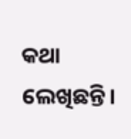କଥା ଲେଖିଛନ୍ତି।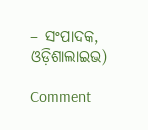– ସଂପାଦକ, ଓଡ଼ିଶାଲାଇଭ)

Comment